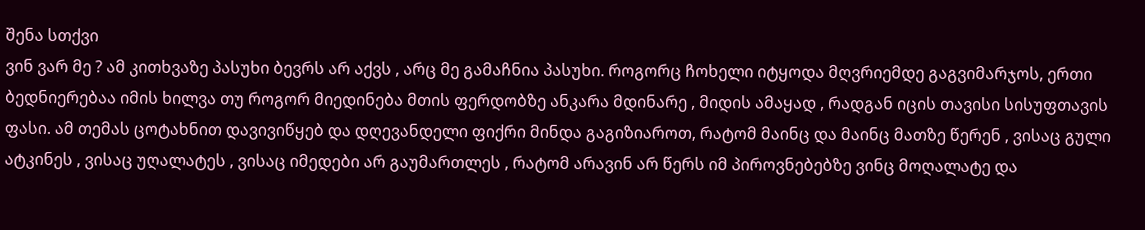შენა სთქვი
ვინ ვარ მე ? ამ კითხვაზე პასუხი ბევრს არ აქვს , არც მე გამაჩნია პასუხი. როგორც ჩოხელი იტყოდა მღვრიემდე გაგვიმარჯოს, ერთი ბედნიერებაა იმის ხილვა თუ როგორ მიედინება მთის ფერდობზე ანკარა მდინარე , მიდის ამაყად , რადგან იცის თავისი სისუფთავის ფასი. ამ თემას ცოტახნით დავივიწყებ და დღევანდელი ფიქრი მინდა გაგიზიაროთ, რატომ მაინც და მაინც მათზე წერენ , ვისაც გული ატკინეს , ვისაც უღალატეს , ვისაც იმედები არ გაუმართლეს , რატომ არავინ არ წერს იმ პიროვნებებზე ვინც მოღალატე და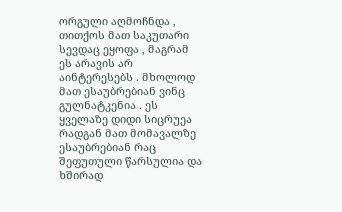ორგული აღმოჩნდა , თითქოს მათ საკუთარი სევდაც ეყოფა , მაგრამ ეს არავის არ აინტერესებს . მხოლოდ მათ ესაუბრებიან ვინც გულნატკენია . ეს ყველაზე დიდი სიცრუეა რადგან მათ მომავალზე ესაუბრებიან რაც შეფუთული წარსულია და ხშირად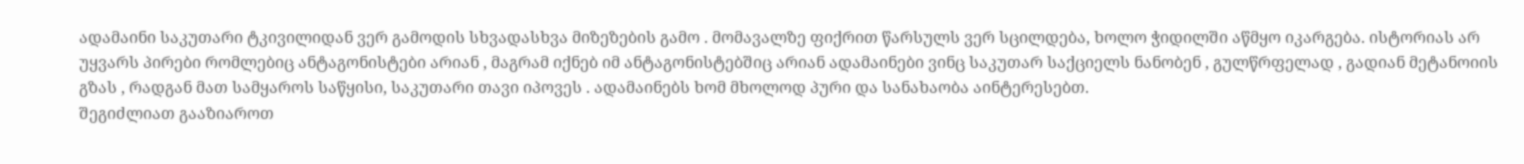ადამაინი საკუთარი ტკივილიდან ვერ გამოდის სხვადასხვა მიზეზების გამო . მომავალზე ფიქრით წარსულს ვერ სცილდება, ხოლო ჭიდილში აწმყო იკარგება. ისტორიას არ უყვარს პირები რომლებიც ანტაგონისტები არიან , მაგრამ იქნებ იმ ანტაგონისტებშიც არიან ადამაინები ვინც საკუთარ საქციელს ნანობენ , გულწრფელად , გადიან მეტანოიის გზას , რადგან მათ სამყაროს საწყისი, საკუთარი თავი იპოვეს . ადამაინებს ხომ მხოლოდ პური და სანახაობა აინტერესებთ.
შეგიძლიათ გააზიაროთ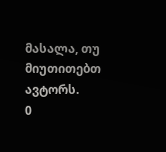მასალა, თუ მიუთითებთ ავტორს.
0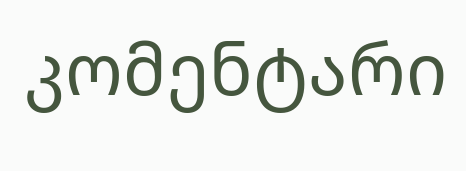კომენტარი